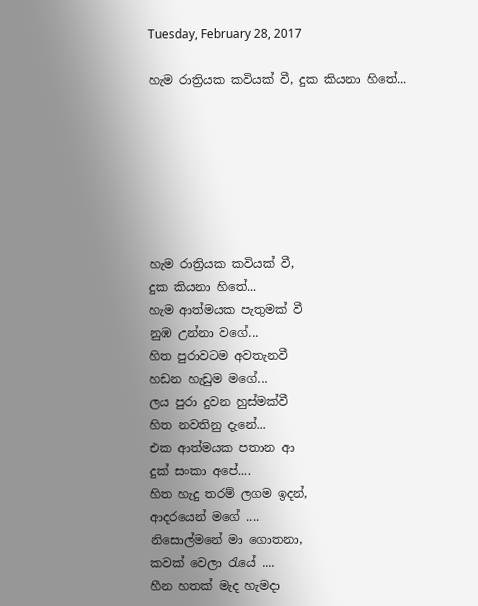Tuesday, February 28, 2017

හැම රාත්‍රියක කවියක් වී, දුක කියනා හිතේ...







හැම රාත්‍රියක කවියක් වී,
දුක කියනා හිතේ...
හැම ආත්මයක පැතුමක් වී
නුඹ උන්නා වගේ...
හිත පුරාවටම අවතැනවී
හඩන හැඩුම මගේ...
ලය පුරා දුවන හුස්මක්වී
හිත නවතිනු දැනේ...
එක ආත්මයක පතාන ආ
දුක් සංකා අපේ....
හිත හැදු තරම් ලගම ඉදන්,
ආදරයෙන් මගේ ....
නිසොල්මනේ මා ගොතනා,
කවක් වෙලා රැයේ ....
හීන හතක් මැද හැමදා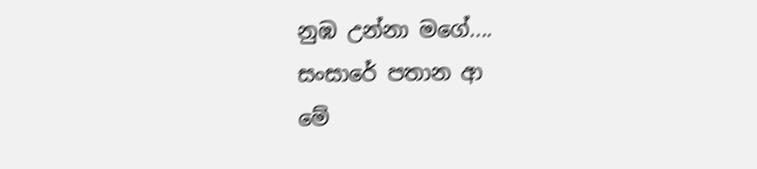නුඹ උන්නා මගේ....
සංසාරේ පතාන ආ
මේ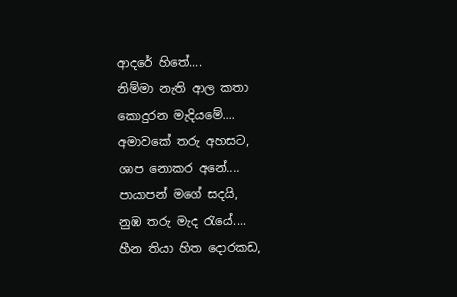ආදරේ හිතේ....
නිම්මා නැති ආල කතා
කොදුරන මැදියමේ....
අමාවකේ තරු අහසට,
ශාප නොකර අනේ....
පායාපන් මගේ සදයි,
නුඹ තරු මැද රැයේ....
හීන තියා හිත දොරකඩ,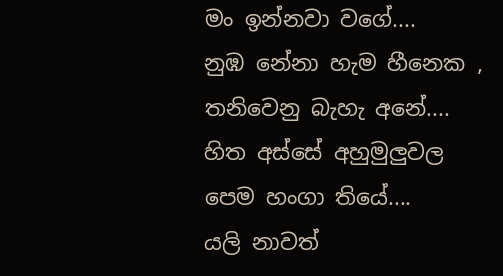මං ඉන්නවා වගේ....
නුඹ නේනා හැම හීනෙක ,
තනිවෙනු බැහැ අනේ....
හිත අස්සේ අහුමුලුවල
පෙම හංගා තියේ....
යලි නාවත්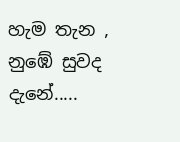හැම තැන ,
නුඹේ සුවද දැනේ.....